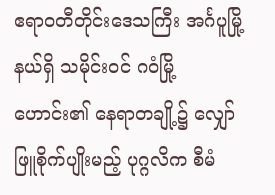ဧရာဝတီတိုင်းဒေသကြီး အင်္ဂပူမြို့နယ်ရှိ သမိုင်းဝင် ဂဝံမြို့ဟောင်း၏ နေရာတချို့၌ လျှော်ဖြူစိုက်ပျိုးမည့် ပုဂ္ဂလိက စီမံ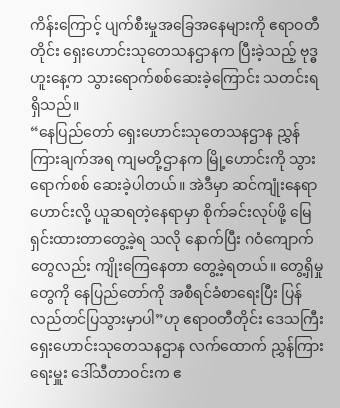ကိန်းကြောင့် ပျက်စီးမှုအခြေအနေများကို ဧရာဝတီတိုင်း ရှေးဟောင်းသုတေသနဌာနက ပြီးခဲ့သည့် ဗုဒ္ဓဟူးနေ့က သွားရောက်စစ်ဆေးခဲ့ကြောင်း သတင်းရရှိသည်။
“နေပြည်တော် ရှေးဟောင်းသုတေသနဌာန ညွှန်ကြားချက်အရ ကျမတို့ဌာနက မြို့ဟောင်းကို သွားရောက်စစ် ဆေးခဲ့ပါတယ်။ အဲဒီမှာ ဆင်ကျုံးနေရာဟောင်းလို့ ယူဆရတဲ့နေရာမှာ စိုက်ခင်းလုပ်ဖို့ မြေရှင်းထားတာတွေ့ခဲ့ရ သလို နောက်ပြီး ဂဝံကျောက်တွေလည်း ကျိုးကြေနေတာ တွေ့ခဲ့ရတယ်။ တွေ့ရှိမှုတွေကို နေပြည်တော်ကို အစီရင်ခံစာရေးပြီး ပြန်လည်တင်ပြသွားမှာပါ”ဟု ဧရာဝတီတိုင်း ဒေသကြီး ရှေးဟောင်းသုတေသနဌာန လက်ထောက် ညွှန်ကြားရေးမှူး ဒေါ်သီတာဝင်းက ဧ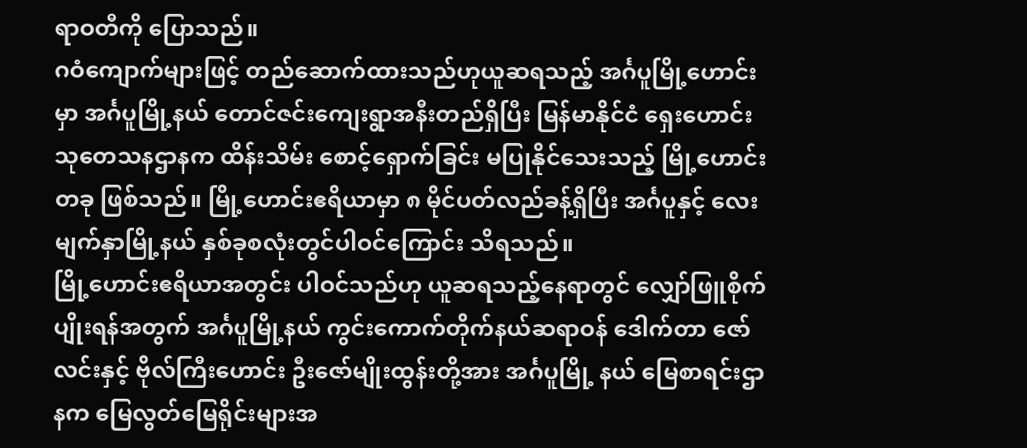ရာဝတီကို ပြောသည်။
ဂဝံကျောက်များဖြင့် တည်ဆောက်ထားသည်ဟုယူဆရသည့် အင်္ဂပူမြို့ဟောင်းမှာ အင်္ဂပူမြို့နယ် တောင်ဇင်းကျေးရွာအနီးတည်ရှိပြီး မြန်မာနိုင်ငံ ရှေးဟောင်းသုတေသနဌာနက ထိန်းသိမ်း စောင့်ရှောက်ခြင်း မပြုနိုင်သေးသည့် မြို့ဟောင်းတခု ဖြစ်သည်။ မြို့ဟောင်းဧရိယာမှာ ၈ မိုင်ပတ်လည်ခန့်ရှိပြီး အင်္ဂပူနှင့် လေးမျက်နှာမြို့နယ် နှစ်ခုစလုံးတွင်ပါဝင်ကြောင်း သိရသည်။
မြို့ဟောင်းဧရိယာအတွင်း ပါဝင်သည်ဟု ယူဆရသည့်နေရာတွင် လျှော်ဖြူစိုက်ပျိုးရန်အတွက် အင်္ဂပူမြို့နယ် ကွင်းကောက်တိုက်နယ်ဆရာဝန် ဒေါက်တာ ဇော်လင်းနှင့် ဗိုလ်ကြီးဟောင်း ဦးဇော်မျိုးထွန်းတို့အား အင်္ဂပူမြို့ နယ် မြေစာရင်းဌာနက မြေလွတ်မြေရိုင်းများအ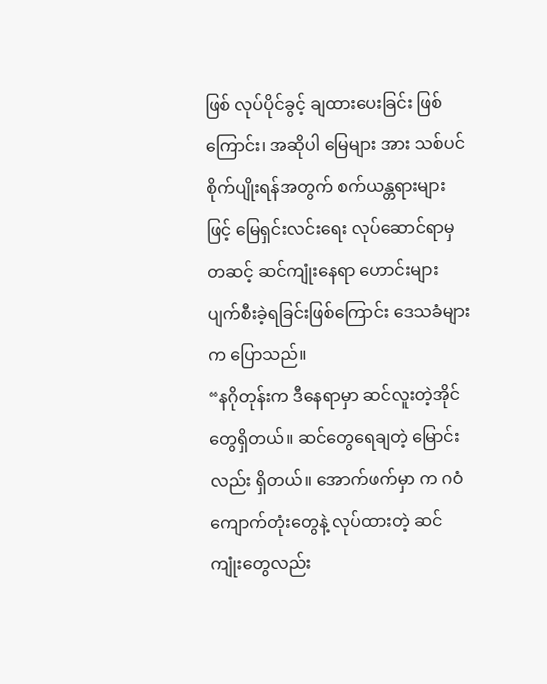ဖြစ် လုပ်ပိုင်ခွင့် ချထားပေးခြင်း ဖြစ်ကြောင်း၊ အဆိုပါ မြေများ အား သစ်ပင်စိုက်ပျိုးရန်အတွက် စက်ယန္တရားများဖြင့် မြေရှင်းလင်းရေး လုပ်ဆောင်ရာမှတဆင့် ဆင်ကျုံးနေရာ ဟောင်းများ ပျက်စီးခဲ့ရခြင်းဖြစ်ကြောင်း ဒေသခံများက ပြောသည်။
“နဂိုတုန်းက ဒီနေရာမှာ ဆင်လူးတဲ့အိုင်တွေရှိတယ်။ ဆင်တွေရေချတဲ့ မြောင်းလည်း ရှိတယ်။ အောက်ဖက်မှာ က ဂဝံကျောက်တုံးတွေနဲ့ လုပ်ထားတဲ့ ဆင်ကျုံးတွေလည်း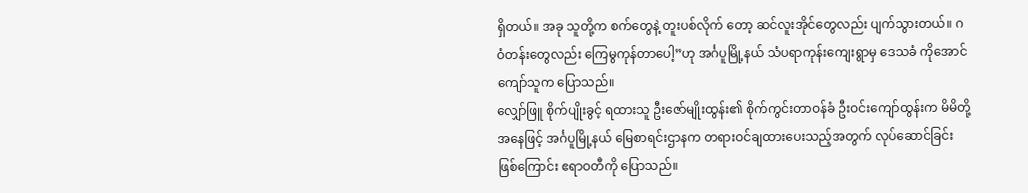ရှိတယ်။ အခု သူတို့က စက်တွေနဲ့ တူးပစ်လိုက် တော့ ဆင်လူးအိုင်တွေလည်း ပျက်သွားတယ်။ ဂဝံတန်းတွေလည်း ကြေမွကုန်တာပေါ့”ဟု အင်္ဂပူမြို့နယ် သံပရာကုန်းကျေးရွာမှ ဒေသခံ ကိုအောင်ကျော်သူက ပြောသည်။
လျှော်ဖြူ စိုက်ပျိုးခွင့် ရထားသူ ဦးဇော်မျိုးထွန်း၏ စိုက်ကွင်းတာဝန်ခံ ဦးဝင်းကျော်ထွန်းက မိမိတို့အနေဖြင့် အင်္ဂပူမြို့နယ် မြေစာရင်းဌာနက တရားဝင်ချထားပေးသည့်အတွက် လုပ်ဆောင်ခြင်း ဖြစ်ကြောင်း ဧရာဝတီကို ပြောသည်။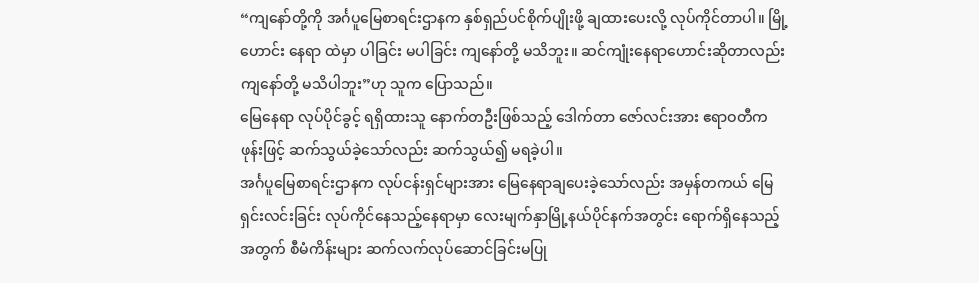“ကျနော်တို့ကို အင်္ဂပူမြေစာရင်းဌာနက နှစ်ရှည်ပင်စိုက်ပျိုးဖို့ ချထားပေးလို့ လုပ်ကိုင်တာပါ။ မြို့ဟောင်း နေရာ ထဲမှာ ပါခြင်း မပါခြင်း ကျနော်တို့ မသိဘူး။ ဆင်ကျုံးနေရာဟောင်းဆိုတာလည်း ကျနော်တို့ မသိပါဘူး”ဟု သူက ပြောသည်။
မြေနေရာ လုပ်ပိုင်ခွင့် ရရှိထားသူ နောက်တဦးဖြစ်သည့် ဒေါက်တာ ဇော်လင်းအား ဧရာဝတီက ဖုန်းဖြင့် ဆက်သွယ်ခဲ့သော်လည်း ဆက်သွယ်၍ မရခဲ့ပါ။
အင်္ဂပူမြေစာရင်းဌာနက လုပ်ငန်းရှင်များအား မြေနေရာချပေးခဲ့သော်လည်း အမှန်တကယ် မြေရှင်းလင်းခြင်း လုပ်ကိုင်နေသည့်နေရာမှာ လေးမျက်နှာမြို့နယ်ပိုင်နက်အတွင်း ရောက်ရှိနေသည့်အတွက် စီမံကိန်းများ ဆက်လက်လုပ်ဆောင်ခြင်းမပြု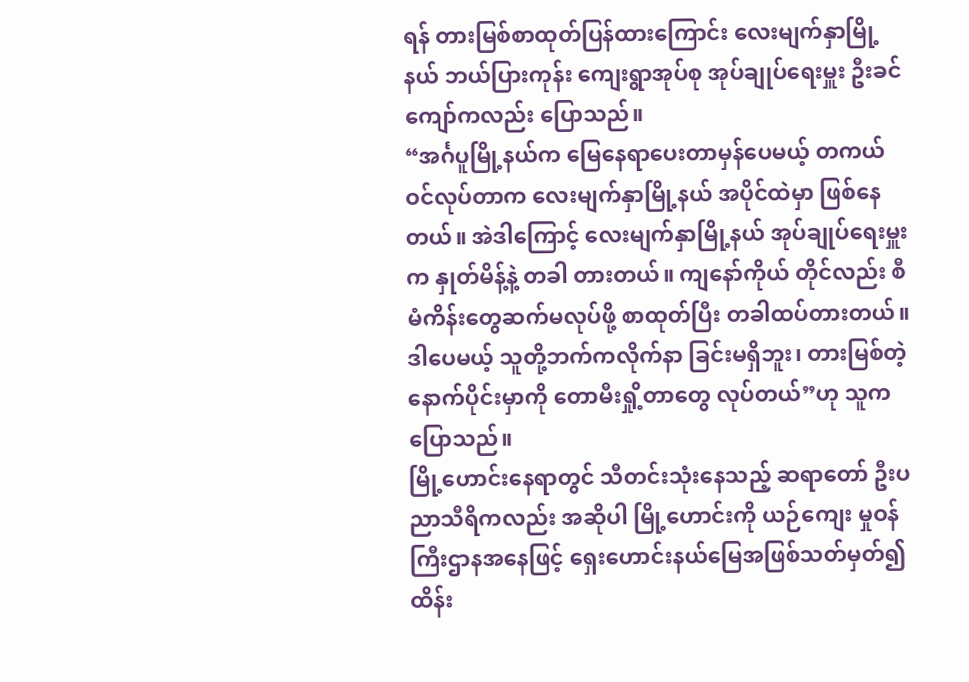ရန် တားမြစ်စာထုတ်ပြန်ထားကြောင်း လေးမျက်နှာမြို့နယ် ဘယ်ပြားကုန်း ကျေးရွာအုပ်စု အုပ်ချုပ်ရေးမှူး ဦးခင်ကျော်ကလည်း ပြောသည်။
“အင်္ဂပူမြို့နယ်က မြေနေရာပေးတာမှန်ပေမယ့် တကယ်ဝင်လုပ်တာက လေးမျက်နှာမြို့နယ် အပိုင်ထဲမှာ ဖြစ်နေတယ်။ အဲဒါကြောင့် လေးမျက်နှာမြို့နယ် အုပ်ချုပ်ရေးမှူးက နှုတ်မိန့်နဲ့ တခါ တားတယ်။ ကျနော်ကိုယ် တိုင်လည်း စီမံကိန်းတွေဆက်မလုပ်ဖို့ စာထုတ်ပြီး တခါထပ်တားတယ်။ ဒါပေမယ့် သူတို့ဘက်ကလိုက်နာ ခြင်းမရှိဘူး၊ တားမြစ်တဲ့နောက်ပိုင်းမှာကို တောမီးရှို့တာတွေ လုပ်တယ်”ဟု သူက ပြောသည်။
မြို့ဟောင်းနေရာတွင် သီတင်းသုံးနေသည့် ဆရာတော် ဦးပညာသီရိကလည်း အဆိုပါ မြို့ဟောင်းကို ယဉ်ကျေး မှုဝန်ကြီးဌာနအနေဖြင့် ရှေးဟောင်းနယ်မြေအဖြစ်သတ်မှတ်၍ ထိန်း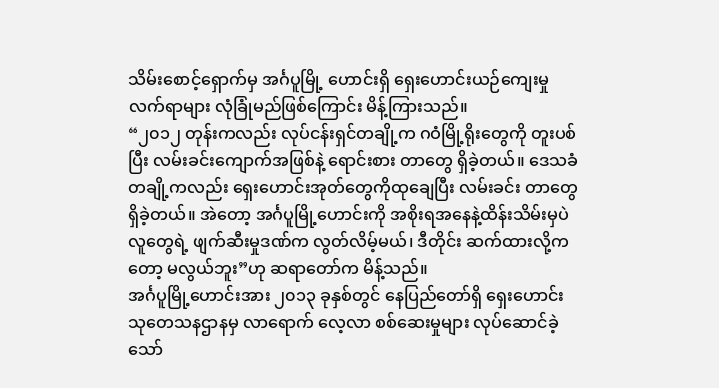သိမ်းစောင့်ရှောက်မှ အင်္ဂပူမြို့ ဟောင်းရှိ ရှေးဟောင်းယဉ်ကျေးမှုလက်ရာများ လုံခြုံမည်ဖြစ်ကြောင်း မိန့်ကြားသည်။
“၂၀၁၂ တုန်းကလည်း လုပ်ငန်းရှင်တချို့က ဂဝံမြို့ရိုးတွေကို တူးပစ်ပြီး လမ်းခင်းကျောက်အဖြစ်နဲ့ ရောင်းစား တာတွေ ရှိခဲ့တယ်။ ဒေသခံတချို့ကလည်း ရှေးဟောင်းအုတ်တွေကိုထုချေပြီး လမ်းခင်း တာတွေ ရှိခဲ့တယ်။ အဲတော့ အင်္ဂပူမြို့ဟောင်းကို အစိုးရအနေနဲ့ထိန်းသိမ်းမှပဲ လူတွေရဲ့ ဖျက်ဆီးမှုဒဏ်က လွတ်လိမ့်မယ်၊ ဒီတိုင်း ဆက်ထားလို့ကတော့ မလွယ်ဘူး”ဟု ဆရာတော်က မိန့်သည်။
အင်္ဂပူမြို့ဟောင်းအား ၂၀၁၃ ခုနှစ်တွင် နေပြည်တော်ရှိ ရှေးဟောင်းသုတေသနဌာနမှ လာရောက် လေ့လာ စစ်ဆေးမှုများ လုပ်ဆောင်ခဲ့သော်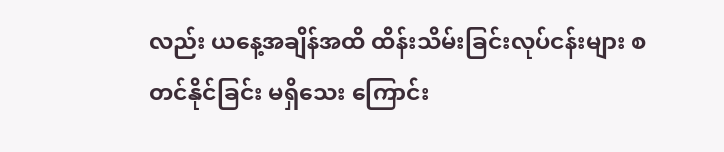လည်း ယနေ့အချိန်အထိ ထိန်းသိမ်းခြင်းလုပ်ငန်းများ စတင်နိုင်ခြင်း မရှိသေး ကြောင်း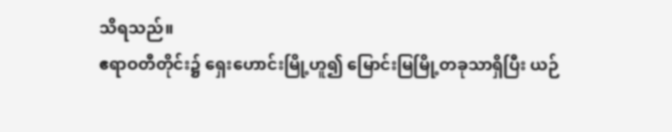သိရသည်။
ဧရာဝတီတိုင်း၌ ရှေးဟောင်းမြို့ဟူ၍ မြောင်းမြမြို့တခုသာရှိပြီး ယဉ်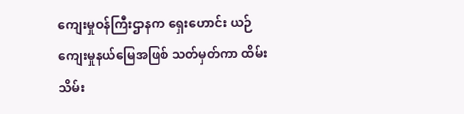ကျေးမှုဝန်ကြီးဌာနက ရှေးဟောင်း ယဉ်ကျေးမှုနယ်မြေအဖြစ် သတ်မှတ်ကာ ထိမ်းသိမ်း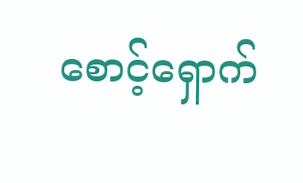စောင့်ရှောက်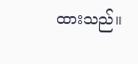ထားသည်။